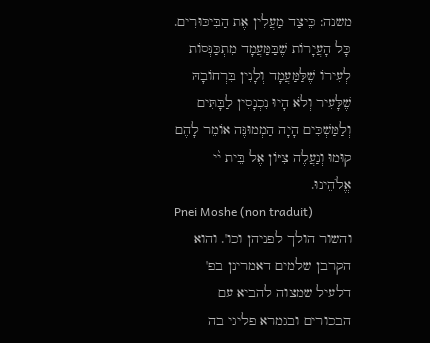משנה: כֵּיצַד מַעֲלִין אֶת הַבִּיכּוּרִים. כָּל הָעֲיָרוֹת שֶׁבַּמַּעֲמָד מִתְכַּנְּסוֹת לְעִירוֹ שֶׁלַּמַּעֲמָד וְלָנִין בִּרְחוֹבָהּ שֶׁלָּעִיר וְלֹא הָיוּ נִכְנָסִין לַבָּתִּים וְלַמַּשְׁכִּים הָיָה הַמְמוּנֶּה אוֹמֵר לָהֶם קוּמוּ וְנַעֲלֶה צִיּוֹן אֶל בֵּית י֨י אֱלֹהֵינוּ.
Pnei Moshe (non traduit)
והשור הולך לפניהן וכו'. והוא הקרבן שלמים דאמרינן בפ' דלעיל שמצוה להביא עם הבכורים ובגמרא פליגי בה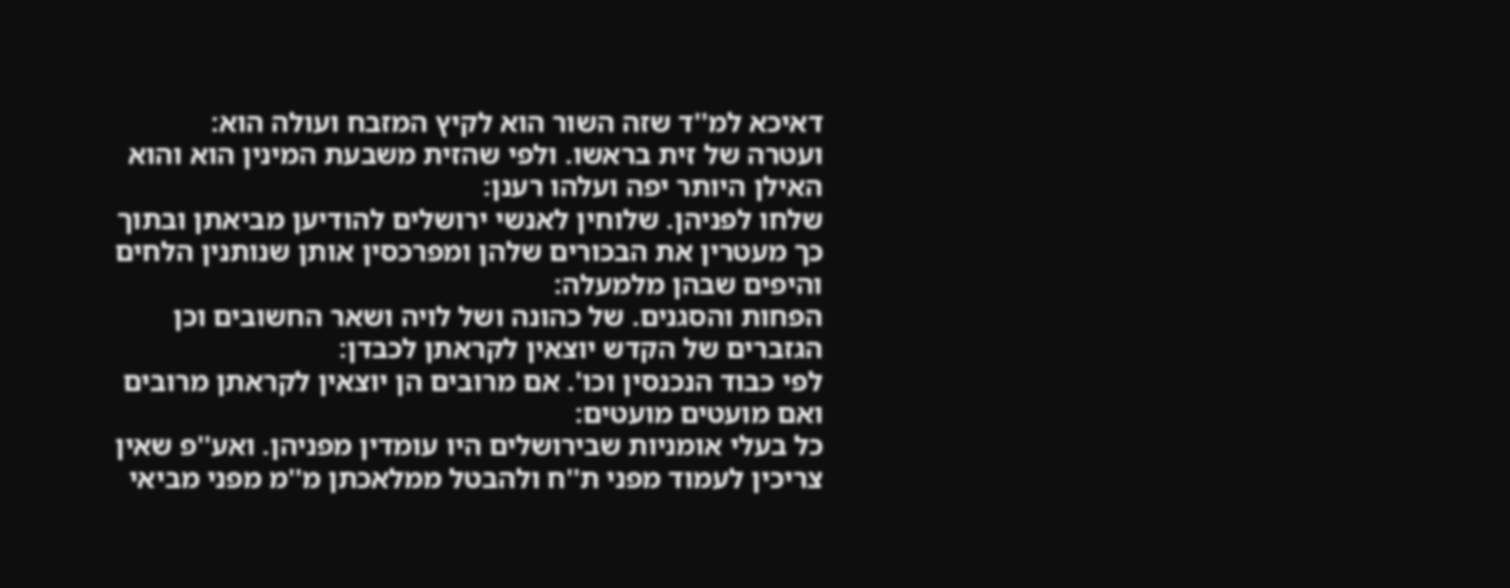דאיכא למ''ד שזה השור הוא לקיץ המזבח ועולה הוא:
ועטרה של זית בראשו. ולפי שהזית משבעת המינין הוא והוא האילן היותר יפה ועלהו רענן:
שלחו לפניהן. שלוחין לאנשי ירושלים להודיען מביאתן ובתוך כך מעטרין את הבכורים שלהן ומפרכסין אותן שנותנין הלחים והיפים שבהן מלמעלה:
הפחות והסגנים. של כהונה ושל לויה ושאר החשובים וכן הגזברים של הקדש יוצאין לקראתן לכבדן:
לפי כבוד הנכנסין וכו'. אם מרובים הן יוצאין לקראתן מרובים ואם מועטים מועטים:
כל בעלי אומניות שבירושלים היו עומדין מפניהן. ואע''פ שאין צריכין לעמוד מפני ת''ח ולהבטל ממלאכתן מ''מ מפני מביאי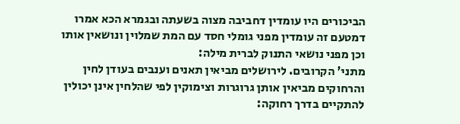הביכורים היו עומדין דחביבה מצוה בשעתה ובגמרא הכא אמרו דמטעם זה עומדין מפני גומלי חסד עם המת שמלוין ונושאין אותו וכן מפני נושאי התנוק לברית מילה:
מתני' הקרובים. לירושלים מביאין תאנים וענבים בעודן לחין והרחוקים מביאין אותן גרוגרות וצימוקין לפי שהלחין אינן יכולין להתקיים בדרך רחוקה: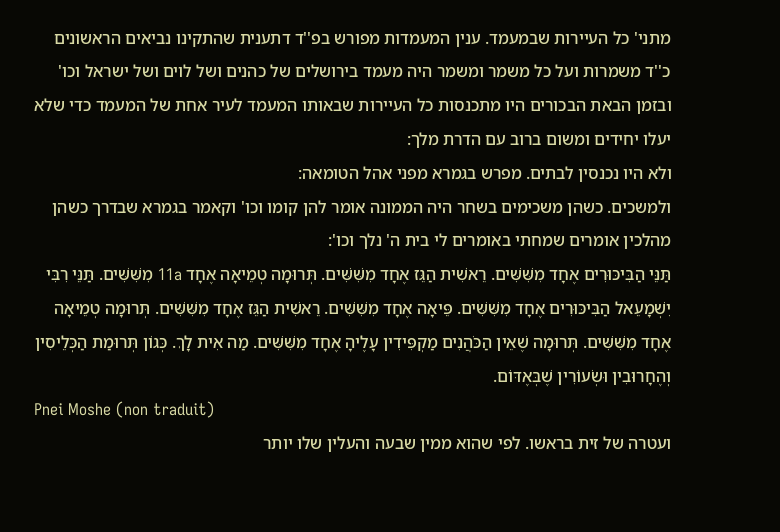מתני' כל העיירות שבמעמד. ענין המעמדות מפורש בפ''ד דתענית שהתקינו נביאים הראשונים כ''ד משמרות ועל כל משמר ומשמר היה מעמד בירושלים של כהנים ושל לוים ושל ישראל וכו' ובזמן הבאת הבכורים היו מתכנסות כל העיירות שבאותו המעמד לעיר אחת של המעמד כדי שלא יעלו יחידים ומשום ברוב עם הדרת מלך:
ולא היו נכנסין לבתים. מפרש בגמרא מפני אהל הטומאה:
ולמשכים. כשהן משכימים בשחר היה הממונה אומר להן קומו וכו' וקאמר בגמרא שבדרך כשהן מהלכין אומרים שמחתי באומרים לי בית ה' נלך וכו':
תַּנֵּי הַבִּיכּוּרִים אֶחָד מִשִּׁשִּׁים. רֵאשִׁית הַגֵּז אֶחָד מִשִּׁשִּׁים. תְּרוּמָה טְמֵיאָה אֶחָד 11a מִשִּׁשִּׁים. תַּנֵּי רִבִּי יִשְׁמָעֵאל הַבִּיכּוּרִים אֶחָד מִשִּׁשִּׁים. פֵּיאָה אֶחָד מִשִּׁשִּׁים. רֵאשִׁית הַגֵּז אֶחָד מִשִּׁשִּׁים. תְּרוּמָה טְמֵיאָה אֶחָד מִשִּׁשִּׁים. תְּרוּמָה שֶׁאֵין הַכֹּהֲנִים מַקְפִּידִין עָלֶיהָ אֶחָד מִשִּׁשִּׁים. מַה אִית לָךְ. כְּגוֹן תְּרוּמַת הַכְּלֵיסִין וְהֶחָרוּבִין וּשְׂעוֹרִין שֶׁבְּאֶדּוֹם.
Pnei Moshe (non traduit)
ועטרה של זית בראשו. לפי שהוא ממין שבעה והעלין שלו יותר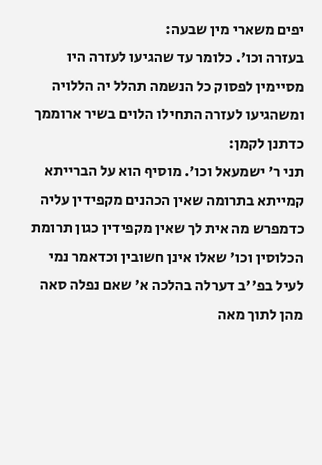יפים משארי מין שבעה:
בעזרה וכו'. כלומר עד שהגיעו לעזרה היו מסיימין לפסוק כל הנשמה תהלל יה הללויה ומשהגיעו לעזרה התחילו הלוים בשיר ארוממך כדתנן לקמן:
תני ר' ישמעאל וכו'. מוסיף הוא על הברייתא קמייתא בתרומה שאין הכהנים מקפידין עליה כדמפרש מה אית לך שאין מקפידין כגון תרומת הכלוסין וכו' שאלו אינן חשובין וכדאמר נמי לעיל בפ''ב דערלה בהלכה א' שאם נפלה סאה מהן לתוך מאה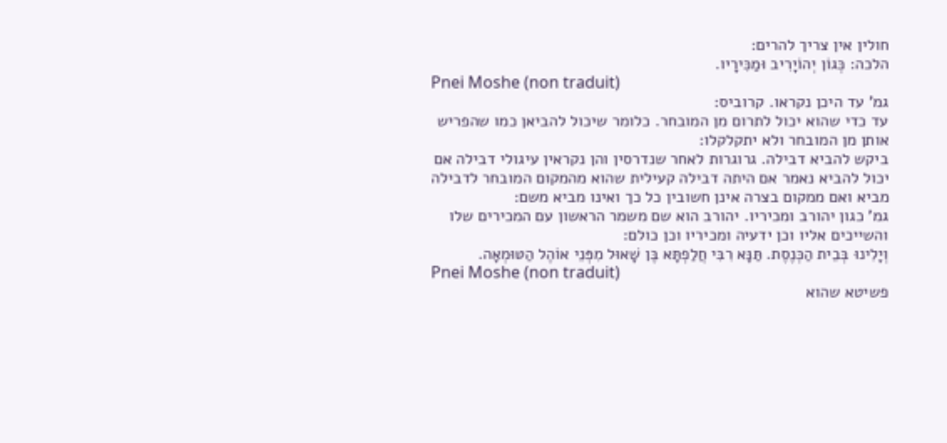חולין אין צריך להרים:
הלכה: כְּגוֹן יְהוֹיָרִיב וּמַכִּירָיו.
Pnei Moshe (non traduit)
גמ' עד היכן נקראו. קרוביס:
עד כדי שהוא יכול לתרום מן המובחר. כלומר שיכול להביאן כמו שהפריש אותן מן המובחר ולא יתקלקלו:
ביקש להביא דבילה. גרוגרות לאחר שנדרסין והן נקראין עיגולי דבילה אם יכול להביא נאמר אם היתה דבילה קעילית שהוא מהמקום המובחר לדבילה מביא ואם ממקום בצרה אינן חשובין כל כך ואינו מביא משם:
גמ' כגון יהורב ומכיריו. יהורב הוא שם משמר הראשון עם המכירים שלו והשייכים אליו וכן ידעיה ומכיריו וכן כולם:
וְיָלִינוּ בְּבֵית הַכְּנֶסֶת. תַּנָּא רִבִּי חֲלַפְתָּא בֶּן שָׁאוּל מִפְּנֵי אוֹהֶל הַטּוּמְאָה.
Pnei Moshe (non traduit)
פשיטא שהוא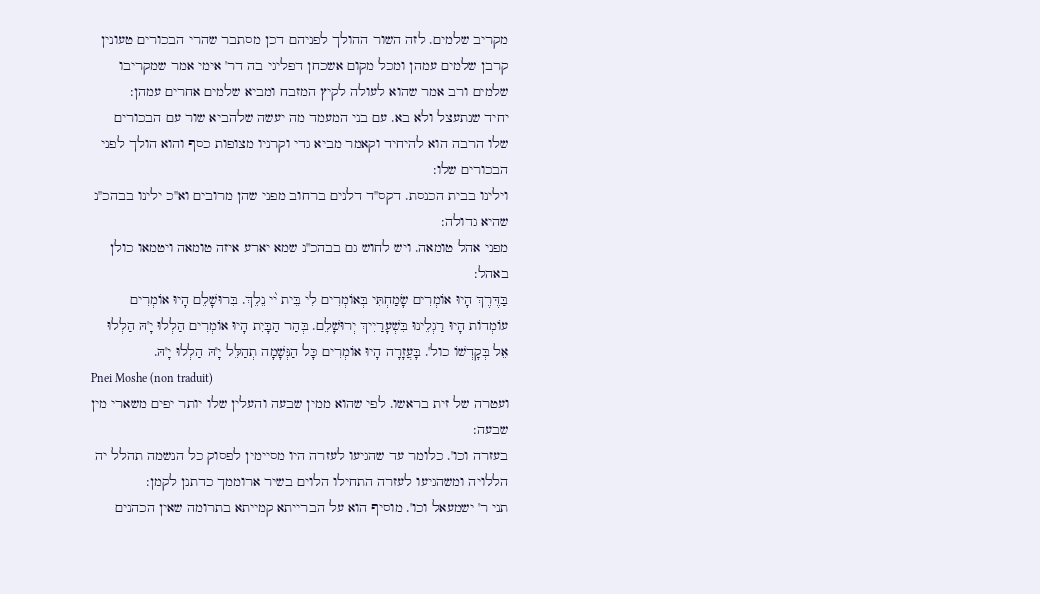מקריב שלמים. לזה השור ההולך לפניהם דכן מסתבר שהרי הבכורים טעונין קרבן שלמים עמהן ומכל מקום אשכחן דפליגי בה דר' אימי אמר שמקריבו שלמים ורב אמר שהוא לעולה לקיץ המזבח ומביא שלמים אחרים עמהן:
יחיד שנתעצל ולא בא. עם בני המעמד מה יעשה שלהביא שור עם הבכורים שלו הרבה הוא להיחיד וקאמר מביא גדי וקרניו מצופות כסף והוא הולך לפני הבכורים שלו:
וילינו בבית הכנסת. דקס''ד דלנים ברחוב מפני שהן מרובים וא''כ ילינו בבהכ''נ שהיא גדולה:
מפני אהל טומאה. ויש לחוש גם בבהכ''נ שמא יארע איזה טומאה ויטמאו כולן באהל:
בַּדֶּרֶךְ הָיוּ אוֹמְרִים שָׂמַחְתִּי בְּאוֹמְרִים לִי בֵּית י֨י נֵלֵךְ. בִּרוּשָׁלֵם הָיוּ אוֹמְרִים עוֹמְדוֹת הָיוּ רַגְלֵינוּ בִּשְׁעָרַיִיךְ יְרוּשָׁלֵם. בְּהַר הַבָּיִת הָיוּ אוֹמְרִים הַלְלוּ יָ'הּ הַלְלוּ אֵל בְּקָדְשׁוֹ כול'. בָּעֲזָרָה הָיוּ אוֹמְרִים כָּל הַנְּשָׁמָה תְהַלֵּל יָ'הּ הַלְלוּ יָ'הּ.
Pnei Moshe (non traduit)
ועטרה של זית בראשו. לפי שהוא ממין שבעה והעלין שלו יותר יפים משארי מין שבעה:
בעזרה וכו'. כלומר עד שהגיעו לעזרה היו מסיימין לפסוק כל הנשמה תהלל יה הללויה ומשהגיעו לעזרה התחילו הלוים בשיר ארוממך כדתנן לקמן:
תני ר' ישמעאל וכו'. מוסיף הוא על הברייתא קמייתא בתרומה שאין הכהנים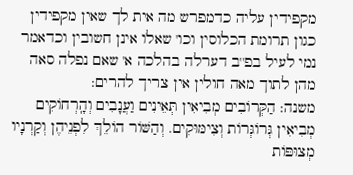מקפידין עליה כדמפרש מה אית לך שאין מקפידין כגון תרומת הכלוסין וכו' שאלו אינן חשובין וכדאמר נמי לעיל בפ''ב דערלה בהלכה א' שאם נפלה סאה מהן לתוך מאה חולין אין צריך להרים:
משנה: הַקְּרוֹבִים מְבִיאִין תְּאֵינִים וַעֲנָבִים וְהָֽרְחוֹקִים מְבִיאִין גְּרוֹגְּרוֹת וְצִימּוּקִים. וְהַשּׁוֹר הוֹלֵךְ לִפְנֵיהֶן וְקַרְנָיו מְצוּפּוֹת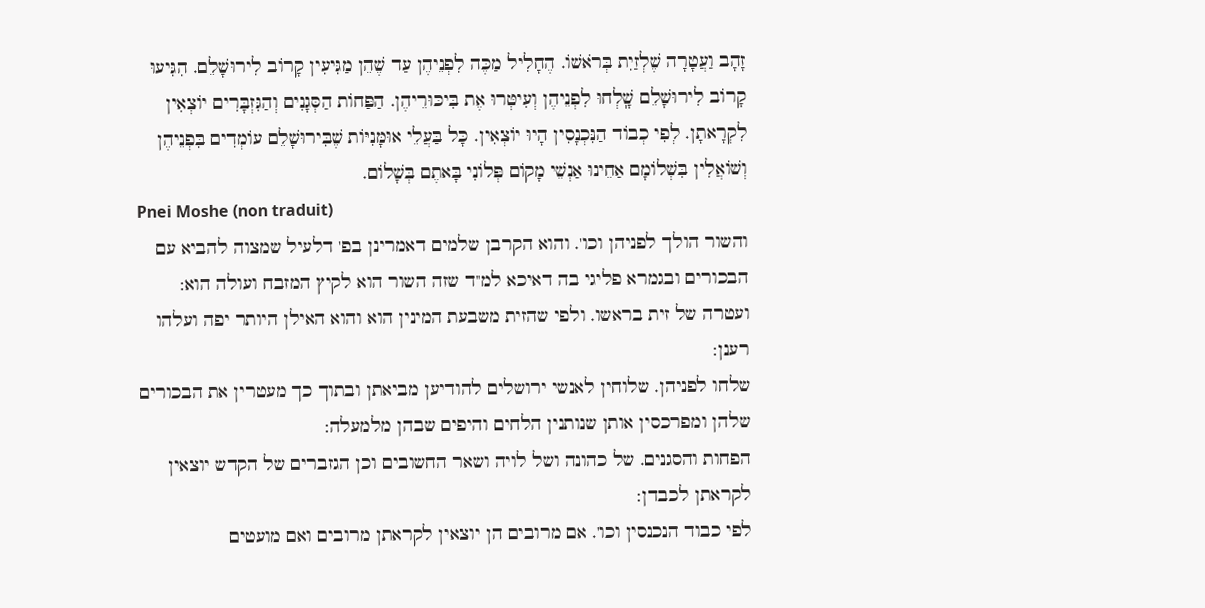זָהָב וַעֲטָרָה שֶׁלְזַיִת בְּרֹאשׁוֹ. הֶחָלִיל מַכֶּה לִפְנֵיהֶן עַד שֶׁהֵן מַגִּיעִין קָרוֹב לִירוּשָׁלֵם. הִגִּיעוּ קָרוֹב לִירוּשָׁלֵם שָֽׁלְחוּ לִפְנֵיהֶן וְעִיטְּרוּ אֶת בִּיכּוּרֵיהֶן. הַפַּחוֹת הַסְּגָנִים וְהַגִּזְבָּרִים יוֹצְאִין לִקְרָאתָן. לְפִי כְבוֹד הַנִּכְנָסִין הָיוּ יוֹצְאִין. כָּל בַּעֲלֵי אוּמָּנִיּוֹת שֶׁבִּירוּשָׁלֵם עוֹמְדִים בִּפְנֵיהֶן וְשׁוֹאֲלִין בִּשְׁלוֹמָם אַחֵינוּ אַנְשֵׁי מָקוֹם פְּלוֹנִי בָּאתֶם בְּשָׁלוֹם.
Pnei Moshe (non traduit)
והשור הולך לפניהן וכו'. והוא הקרבן שלמים דאמרינן בפ' דלעיל שמצוה להביא עם הבכורים ובגמרא פליגי בה דאיכא למ''ד שזה השור הוא לקיץ המזבח ועולה הוא:
ועטרה של זית בראשו. ולפי שהזית משבעת המינין הוא והוא האילן היותר יפה ועלהו רענן:
שלחו לפניהן. שלוחין לאנשי ירושלים להודיען מביאתן ובתוך כך מעטרין את הבכורים שלהן ומפרכסין אותן שנותנין הלחים והיפים שבהן מלמעלה:
הפחות והסגנים. של כהונה ושל לויה ושאר החשובים וכן הגזברים של הקדש יוצאין לקראתן לכבדן:
לפי כבוד הנכנסין וכו'. אם מרובים הן יוצאין לקראתן מרובים ואם מועטים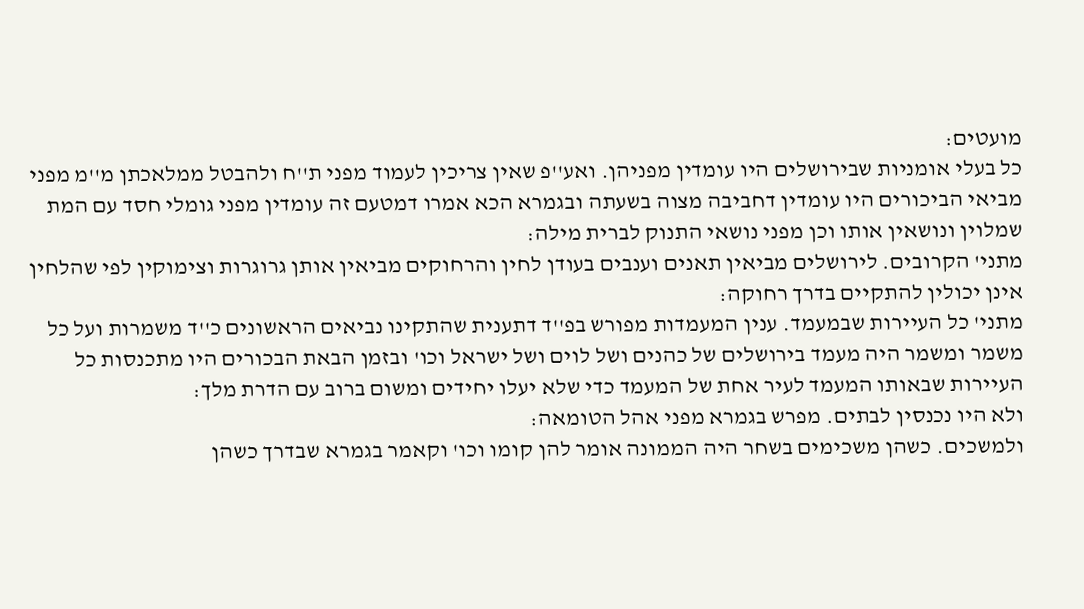מועטים:
כל בעלי אומניות שבירושלים היו עומדין מפניהן. ואע''פ שאין צריכין לעמוד מפני ת''ח ולהבטל ממלאכתן מ''מ מפני מביאי הביכורים היו עומדין דחביבה מצוה בשעתה ובגמרא הכא אמרו דמטעם זה עומדין מפני גומלי חסד עם המת שמלוין ונושאין אותו וכן מפני נושאי התנוק לברית מילה:
מתני' הקרובים. לירושלים מביאין תאנים וענבים בעודן לחין והרחוקים מביאין אותן גרוגרות וצימוקין לפי שהלחין אינן יכולין להתקיים בדרך רחוקה:
מתני' כל העיירות שבמעמד. ענין המעמדות מפורש בפ''ד דתענית שהתקינו נביאים הראשונים כ''ד משמרות ועל כל משמר ומשמר היה מעמד בירושלים של כהנים ושל לוים ושל ישראל וכו' ובזמן הבאת הבכורים היו מתכנסות כל העיירות שבאותו המעמד לעיר אחת של המעמד כדי שלא יעלו יחידים ומשום ברוב עם הדרת מלך:
ולא היו נכנסין לבתים. מפרש בגמרא מפני אהל הטומאה:
ולמשכים. כשהן משכימים בשחר היה הממונה אומר להן קומו וכו' וקאמר בגמרא שבדרך כשהן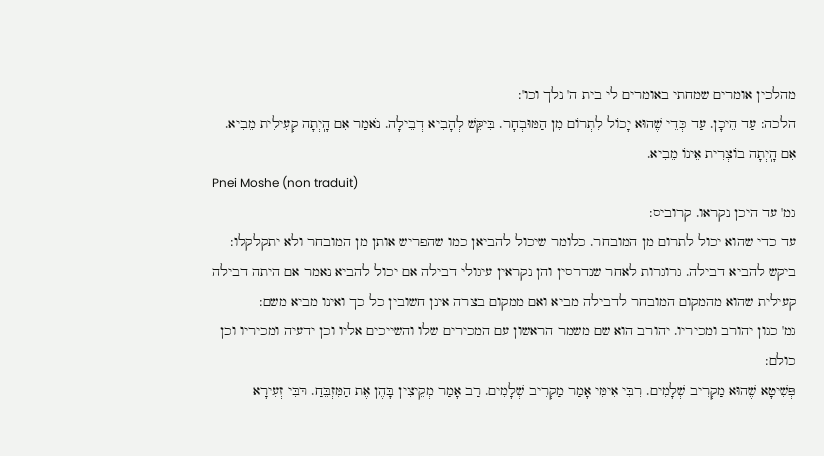מהלכין אומרים שמחתי באומרים לי בית ה' נלך וכו':
הלכה: עַד הֵיכָן. עַד כְּדֵי שֶׁהוּא יָכוֹל לִתְרוֹם מִן הַמּוּבְחָר. בִּיקֵּשׁ לְהָבִיא דְבֵילָה. נֹאמַר אִם הָֽיְתָה קְעִילִית מֵבִיא. אִם הָֽיְתָה בוֹצְרִית אֵינוֹ מֵבִיא.
Pnei Moshe (non traduit)
גמ' עד היכן נקראו. קרוביס:
עד כדי שהוא יכול לתרום מן המובחר. כלומר שיכול להביאן כמו שהפריש אותן מן המובחר ולא יתקלקלו:
ביקש להביא דבילה. גרוגרות לאחר שנדרסין והן נקראין עיגולי דבילה אם יכול להביא נאמר אם היתה דבילה קעילית שהוא מהמקום המובחר לדבילה מביא ואם ממקום בצרה אינן חשובין כל כך ואינו מביא משם:
גמ' כגון יהורב ומכיריו. יהורב הוא שם משמר הראשון עם המכירים שלו והשייכים אליו וכן ידעיה ומכיריו וכן כולם:
פְּשִׁיטָא שֶׁהוּא מַקְרִיב שְׁלָמִים. רִבִּי אִימִּי אָמַר מַקְרִיב שְׁלָמִים. רַב אָמַר מְקֵיצִין בָּהֶן אֶת הַמִּזְבֵּחַ. רּבִּי זְעִירָא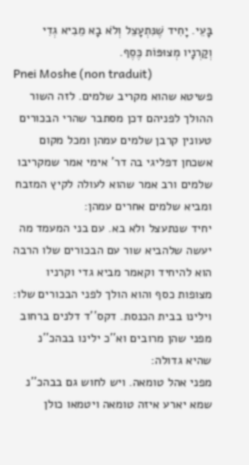בָּעֵי. יָחִיד שֶׁנִּתְעָצֵל וְלֹא בָא מֵבִיא גְדִי וְקַרְנָיו מְצוּפּוֹת כֶּסֶף.
Pnei Moshe (non traduit)
פשיטא שהוא מקריב שלמים. לזה השור ההולך לפניהם דכן מסתבר שהרי הבכורים טעונין קרבן שלמים עמהן ומכל מקום אשכחן דפליגי בה דר' אימי אמר שמקריבו שלמים ורב אמר שהוא לעולה לקיץ המזבח ומביא שלמים אחרים עמהן:
יחיד שנתעצל ולא בא. עם בני המעמד מה יעשה שלהביא שור עם הבכורים שלו הרבה הוא להיחיד וקאמר מביא גדי וקרניו מצופות כסף והוא הולך לפני הבכורים שלו:
וילינו בבית הכנסת. דקס''ד דלנים ברחוב מפני שהן מרובים וא''כ ילינו בבהכ''נ שהיא גדולה:
מפני אהל טומאה. ויש לחוש גם בבהכ''נ שמא יארע איזה טומאה ויטמאו כולן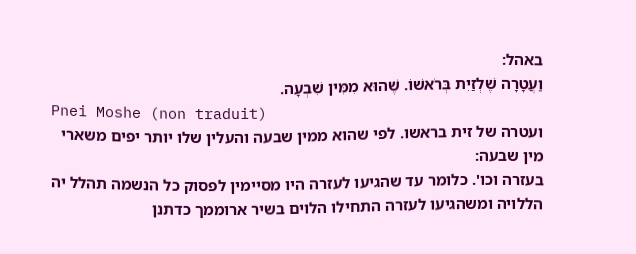באהל:
וַעֲטָרָה שֶׁלְזַיִת בְּרֹאשׁוֹ. שֶׁהוּא מִמִּין שִׁבְעָה.
Pnei Moshe (non traduit)
ועטרה של זית בראשו. לפי שהוא ממין שבעה והעלין שלו יותר יפים משארי מין שבעה:
בעזרה וכו'. כלומר עד שהגיעו לעזרה היו מסיימין לפסוק כל הנשמה תהלל יה הללויה ומשהגיעו לעזרה התחילו הלוים בשיר ארוממך כדתנן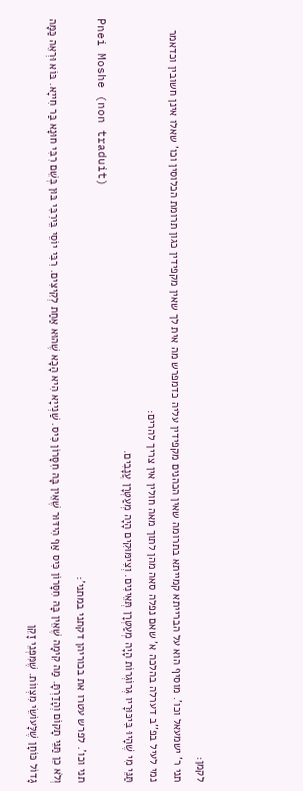לקמן:
תני ר' ישמעאל וכו'. מוסיף הוא על הברייתא קמייתא בתרומה שאין הכהנים מקפידין עליה כדמפרש מה אית לך שאין מקפידין כגון תרומת הכלוסין וכו' שאלו אינן חשובין וכדאמר נמי לעיל בפ''ב דערלה בהלכה א' שאם נפלה סאה מהן לתוך מאה חולין אין צריך להרים:
תַּנֵּי מִי שֶׁהָיוּ בִּיכּוּרָיו גְּרוֹגְרוֹת הָיָה מְעַטְּרָן תְּאֵינִים. וְצִימּוּקִים הָיָה מְעַטְּרָן עֲנָבִים.
Pnei Moshe (non traduit)
תני וכו'. לפרש עטרו את בכוריהן דקתני במתני':
וְלֹא כֵן תַּנֵּי תָקוֹם וְהָדַרְתָּ. מַה קִימָה שֶׁאֵין בָּהּ חִסָּרוֹן כִּיס אַף הִידּוּר שֶׁאֵין בָּהּ חִסָּרוֹן כִּיס. שַׁנְייָא הִיא הָכָא שֶׁהוּא אַחַת לְקִיצִּים. רִבִּי יוֹסֵי בֵּירִבִּי בּוּן בְּשֵׁם רִבִּי חוּנָא בַּר חִייָא. בּוֹא וּרְאֵה כַּמָּה גָדוֹל כּוֹחָן שֶׁלָּעוֹשֵׂי מִצְווֹת. שֶׁמִּפְּנֵי זָקֵן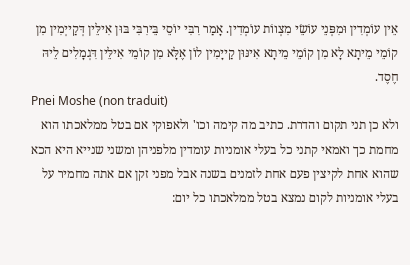אֵין עוֹמְדִין וּמִפְּנֵי עוֹשֵׂי מִצְווֹת עוֹמְדִין. אָמַר רִבִּי יוֹסֵי בֵּירִבִּי בּוּן אִילֵּין דְּקַייְמִין מִן קוֹמֵי מֵיתָא לָא מִן קוֹמֵי מֵיתָא אִינּוּן קַייָמִין לוֹן אֶלָּא מִן קוֹמֵי אִילֵּין דִּגְמָלִים לֵיהּ חֶסֶד.
Pnei Moshe (non traduit)
ולא כן תני תקום והדרת. כתיב מה קימה וכו' ולאפוקי אם בטל ממלאכתו הוא מחמת כך ואמאי קתני כל בעלי אומניות עומדין מלפניהן ומשני שנייא היא הכא שהוא אחת לקיצין פעם אחת לזמנים בשנה אבל מפני זקן אם אתה מחמיר על בעלי אומניות לקום נמצא בטל ממלאכתו כל יום: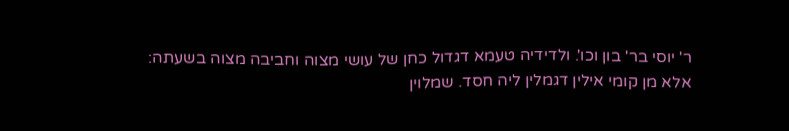ר' יוסי בר' בון וכו'. ולדידיה טעמא דגדול כחן של עושי מצוה וחביבה מצוה בשעתה:
אלא מן קומי אילין דגמלין ליה חסד. שמלוין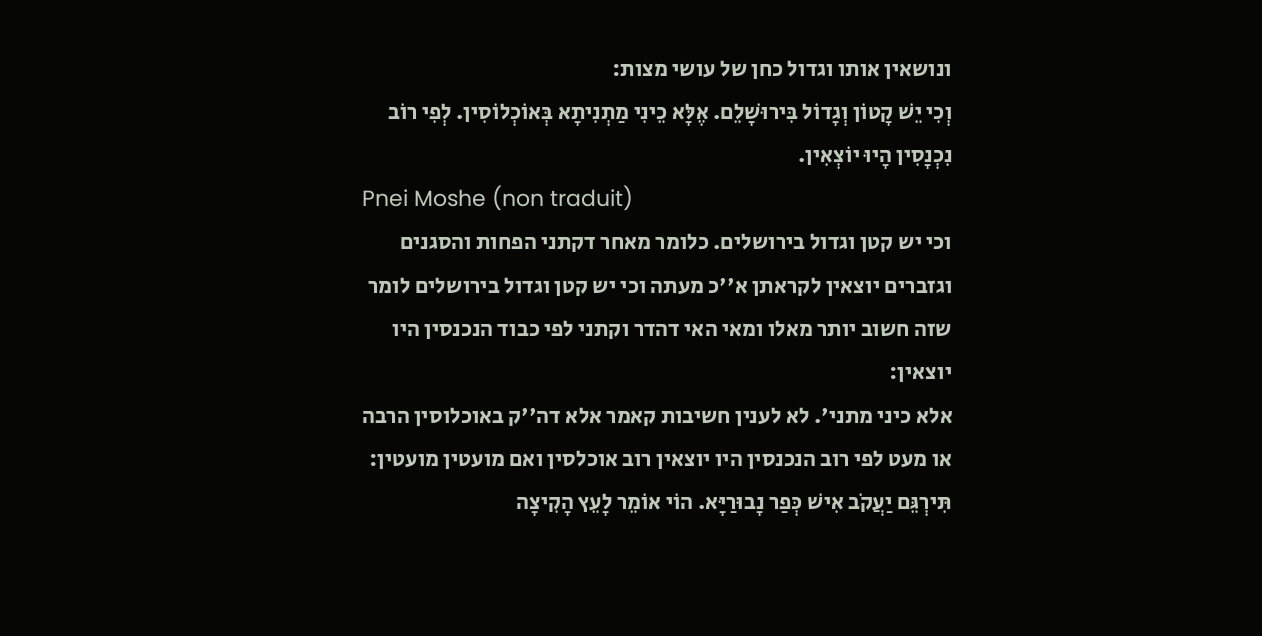ונושאין אותו וגדול כחן של עושי מצות:
וְכִי יֵשׁ קָטוֹן וְגָדוֹל בִּירוּשָׁלֵם. אֶלָּא כֵינִי מַתְנִיתָא בְּאוֹכְלוֹסִין. לְפִי רוֹב נִכְנָסִין הָיוּ יוֹצְאִין.
Pnei Moshe (non traduit)
וכי יש קטן וגדול בירושלים. כלומר מאחר דקתני הפחות והסגנים וגזברים יוצאין לקראתן א''כ מעתה וכי יש קטן וגדול בירושלים לומר שזה חשוב יותר מאלו ומאי האי דהדר וקתני לפי כבוד הנכנסין היו יוצאין:
אלא כיני מתני'. לא לענין חשיבות קאמר אלא דה''ק באוכלוסין הרבה או מעט לפי רוב הנכנסין היו יוצאין רוב אוכלסין ואם מועטין מועטין:
תִּירְגֵּם יַעֲקֹב אִישׁ כְּפַר נָבוּרַיָּא. הוֹי אוֹמֵר לָעֵץ הָקִיצָה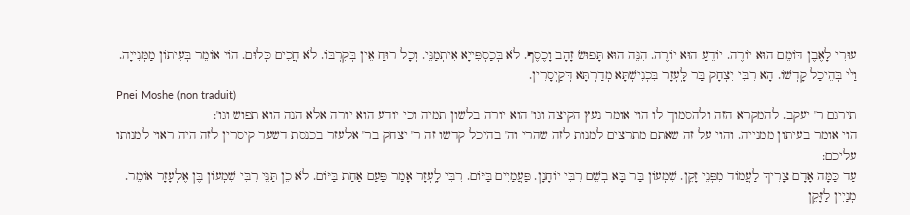עוּרִי לָאֶבֶן דּוֹמֵם הוּא יוֹרֶה. יוֹדֵעַ הוּא יוֹרֶה. הִנֵּה הוּא תָּפוּשׂ זָהָב וָכֶסֶף. לֹא בְּכַסְפִּייָא אִיתְמַנֵּי. וְכָל רוּחַ אֵין בְּקִרְבּוֹ. לֹא חֲכִים כְּלוּם. הוֹי אוֹמֵר בְּעִיתוֹן מַמְּנִייָה. וַי֙י בְּהֵיכַל קָדְשׁוֹ. הָא רִבִּי יִצְחָק בַּר לָּֽעְזָר בִּכְנִישְׁתָּא מְדַרְתָּא דְּקַיְסָרִין.
Pnei Moshe (non traduit)
תירגם ר' יעקב. להמקרא הזה ולהסמוך לו הוי אומר נעץ הקיצה וגו' הוא יורה בלשון תמיה וכי יודע הוא יורה אלא הנה הוא תפוש וגו':
הוי אומר בעיתון ממנייה. והוי על זה שאתם מתרצים למנות לזה שהרי וה' בהיכל קדשו זה ר' יצחק בר' אלעזר בכנסת דשער קיסרין לזה היה ראוי למנותו עליכם:
עַד כַּמָּה אָדָם צָרִיךְ לַעֲמוֹד מִפְּנֵי זָקֵן. שִׁמְעוֹן בַּר בָּא בְשֵׁם רִבִּי יוֹחָנָן. פַּעֲמַיִים בַּיּוֹם. רִבִּי לָֽעְזָר אָמַר פַּעַם אַחַת בַּיּוֹם. לֹא כֵן תַּנֵּי רִבִּי שִׁמְעוֹן בֶּן אֶלְעָזָר אוֹמֵר. מְנַיִין לַזָּקֵן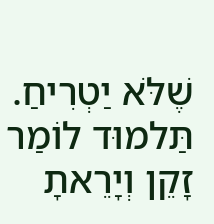שֶׁלֹּא יַטְרִיחַ. תַּלמוּד לוֹמַר זָקֵן וְיָרֵאתָ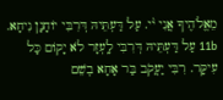מֵאֱלֹהֶיךָ אֲנִי י֨י. עַל דַּעְתֵּיהּ דְּרִבִּי יוֹחָנָן נִיחָא. 11b עַל דַּעְתֵּיהּ דְּרִבִּי לָֽעְזָר לֹא יָקוֹם כָּל עִיקָּר. רִבִּי יַעֲקֹב בַּר אָחָא בְשֵׁם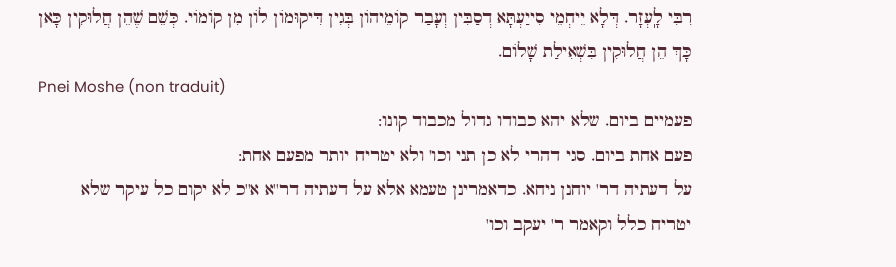רִבִּי לָֽעְזָר. דְּלָא יֵיחְמֵי סִייַעְתָּא דְסַבִּין וְעָבַר קוֹמֵיהוֹן בְּגִין דִּיקוּמוֹן לוֹן מִן קוֹמוֹי. כְּשֵׁם שֶׁהֵן חֲלוּקִין כָּאן כָּךְ הֵן חֲלוּקִין בִּשְׁאִילַת שָׁלוֹם.
Pnei Moshe (non traduit)
פעמיים ביום. שלא יהא כבודו גדול מכבוד קונו:
פעם אחת ביום. סגי דהרי לא כן תני וכו' ולא יטריח יותר מפעם אחת:
על דעתיה דר' יוחנן ניחא. כדאמרינן טעמא אלא על דעתיה דר''א א''כ לא יקום כל עיקר שלא יטריח כלל וקאמר ר' יעקב וכו'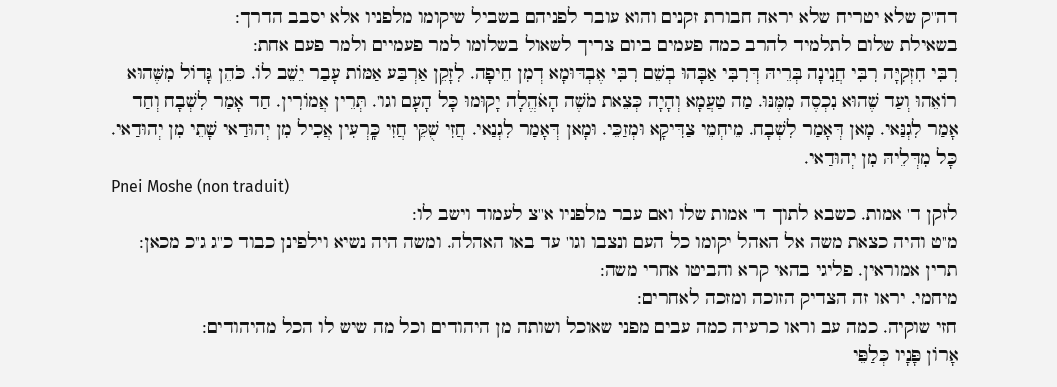דה''ק שלא יטריח שלא יראה חבורת זקנים והוא עובר לפניהם בשביל שיקומו מלפניו אלא יסבב הדרך:
בשאילת שלום לתלמיד להרב כמה פעמים ביום צריך לשאול בשלומו למר פעמיים ולמר פעם אחת:
רִבִּי חִזְקִיָּה רִבִּי חֲנִינָה בְּרֵיהּ דְּרִבִּי אַבָּהוּ בְשֵׁם רִבִּי אֶבְדּוּמָא דְמִן חֵיפָה. לִזָקֵן אַרְבַּע אַמּוֹת עָבַר יֵשֵׁב לוֹ. כֹּהֵן גָּדוֹל מִשֶּׁהוּא רוֹאֵהוּ וְעַד שֶׁהוּא נִכְסֶה מִמֶּנּוּ. מַה טַעֲמָא וְהָיָה כְּצֵאת מֹשֶׁה הָאֹהֱלָה יָקוּמוּ כָּל הָעָם וגו'. תְּרֵין אֲמוֹרִין. חַד אָמַר לִשְׁבָח וְחַד אָמַר לִגְנַּאי. מָאן דְּאָמַר לִשְׁבָח. מֵיחְמֵי צַדִּיקָא וּמְזַכֵּי. וּמָאן דְּאָמַר לִגְנַאי. חֲזִי שֻׁקֵּי חֲזִי כָּֽרְעִין אֲכִיל מִן יְהוּדַאי שָׁתֵי מִן יְהוּדַאי. כָּל מִדְּלֵיהּ מִן יְהוּדַאי.
Pnei Moshe (non traduit)
לזקן ד' אמות. כשבא לתוך ד' אמות שלו ואם עבר מלפניו א''צ לעמוד וישב לו:
מ''ט והיה כצאת משה אל האהל יקומו כל העם ונצבו וגו' עד באו האהלה. ומשה היה נשיא וילפינן כבוד כ''ג ג''כ מכאן:
תרין אמוראין. פליגי בהאי קרא והביטו אחרי משה:
מיחמי. יראו זה הצדיק הזוכה ומזכה לאחרים:
חזי שוקיה. כמה עב וראו כרעיה כמה עבים מפני שאוכל ושותה מן היהודים וכל מה שיש לו הכל מהיהודים:
אָרוֹן פָּנָיו כְּלַפֵּי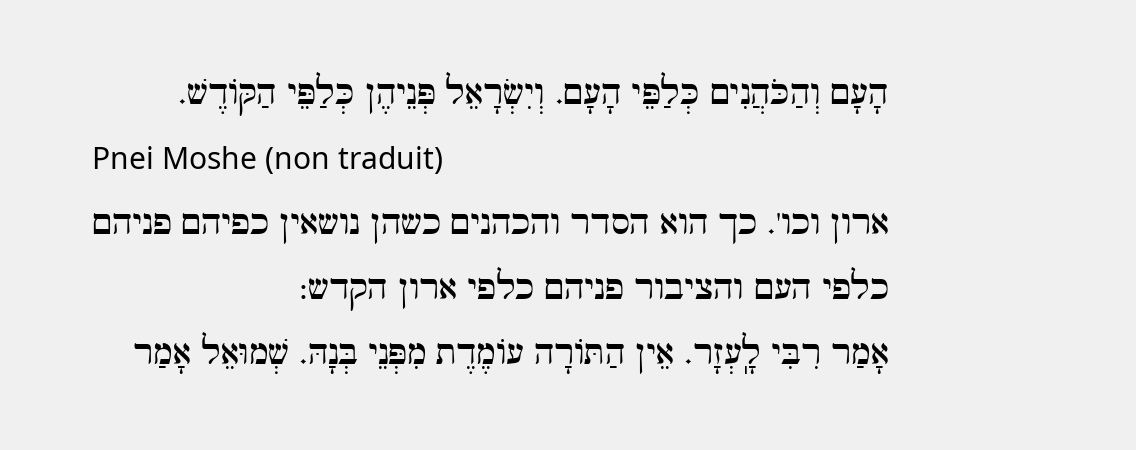הָעָם וְהַכֹּהֲנִים כְּלַפֵּי הָעָם. וְיִשְׂרָאֵל פְּנֵיהֶן כְּלַפֵּי הַקּוֹדֶשׁ.
Pnei Moshe (non traduit)
ארון וכו'. כך הוא הסדר והכהנים כשהן נושאין כפיהם פניהם כלפי העם והציבור פניהם כלפי ארון הקדש:
אָמַר רִבִּי לָֽעְזָר. אֵין הַתּוֹרָה עוֹמֶדֶת מִפְּנֵי בְּנָהּ. שְׁמוּאֵל אָמַר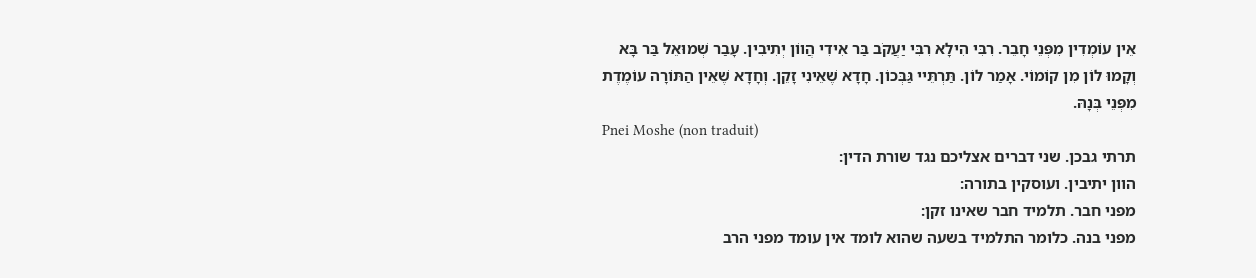אֵין עוֹמְדִין מִפְּנֵי חָבֵר. רִבִּי הִילָא רִבִּי יַעֲקֹב בַּר אִידִי הֲווֹן יְתִיבִין. עָבַר שְׁמוּאֵל בַּר בָּא וְקָמוּ לוֹן מִן קוֹמוֹי. אָמַר לוֹן. תַּרְתֵּיי גַּבְּכוֹן. חָדָא שֶׁאֵינִי זָקֵן. וְחָדָא שֶׁאֵין הַתּוֹרָה עוֹמֶדֶת מִפְּנֵי בְּנָהּ.
Pnei Moshe (non traduit)
תרתי גבכן. שני דברים אצליכם נגד שורת הדין:
הוון יתיבין. ועוסקין בתורה:
מפני חבר. תלמיד חבר שאינו זקן:
מפני בנה. כלומר התלמיד בשעה שהוא לומד אין עומד מפני הרב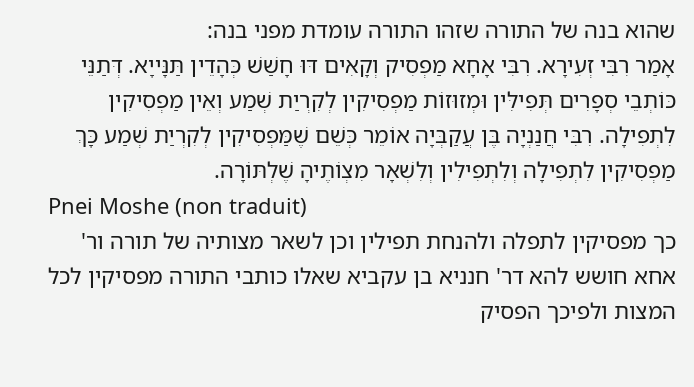שהוא בנה של התורה שזהו התורה עומדת מפני בנה:
אָמַר רִבִּי זְעִירָא. רִבִּי אָחָא מַפְסִיק וְקָאִים דּוּ חָשַׁשׁ כְּהָדֵין תַּנָּייָא. דְּתַנֵּי כּוֹתְבֵי סְפָרִים תְּפִילִּין וּמְזוּזוֹת מַפְסִיקִין לְקִרְיַת שְׁמַע וְאֵין מַפְסִיקִין לִתְפִילָה. רִבִּי חֲנַנְיָה בֶּן עֲקַבְּיָה אוֹמֵר כְּשֵׁם שֶׁמַּפְסִיקִין לְקִרְיַת שְׁמַע כָּךְ מַפְסִיקִין לִתְפִילָה וְלִתְפִילִין וְלִשְׁאָר מִצְוֹתֶיהָ שֶׁלְתּוֹרָה.
Pnei Moshe (non traduit)
כך מפסיקין לתפלה ולהנחת תפילין וכן לשאר מצותיה של תורה ור' אחא חושש להא דר' חנניא בן עקביא שאלו כותבי התורה מפסיקין לכל המצות ולפיכך הפסיק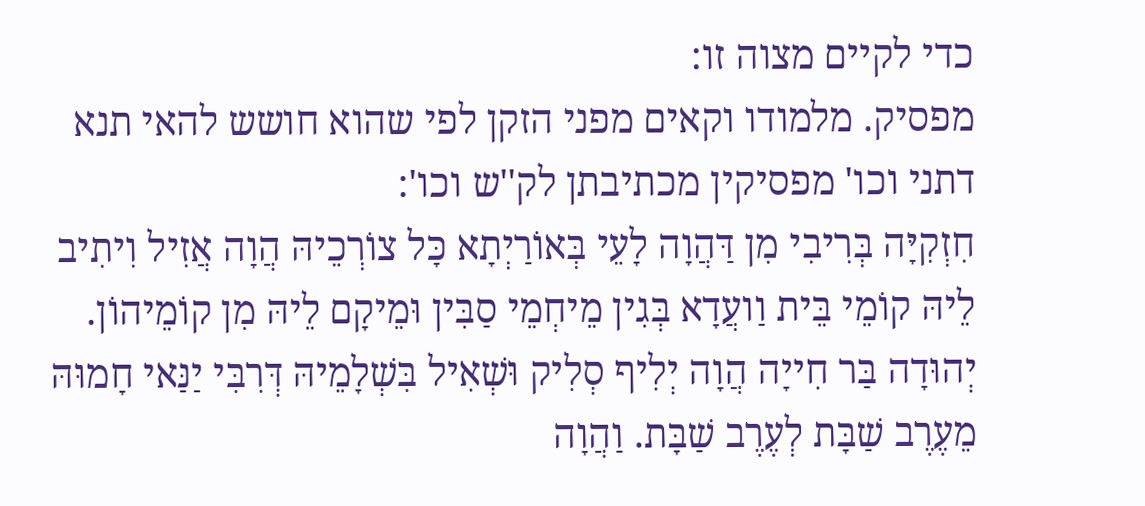כדי לקיים מצוה זו:
מפסיק. מלמודו וקאים מפני הזקן לפי שהוא חושש להאי תנא דתני וכו' מפסיקין מכתיבתן לק''ש וכו':
חִזְקִיָּה בְּרִיבִי מִן דַּהֲוָה לָעֵי בְּאוֹרַיְתָא כָּל צוֹרְכֵיהּ הֲוָה אֲזִיל וִיתִיב לֵיהּ קוֹמֵי בֵּית וַועֲדָא בְּגִין מֵיחְמֵי סַבִּין וּמֵיקָם לֵיהּ מִן קוֹמֵיהוֹן. יְהוּדָה בַּר חִייָה הֲוָה יְלִיף סְלִיק וּשְׁאִיל בִּשְׁלָמֵיהּ דְּרִבִּי יַנַּאי חָמוּהּ מֵעֶרֶב שַׁבָּת לְעֶרֶב שַׁבָּת. וַהֲוָה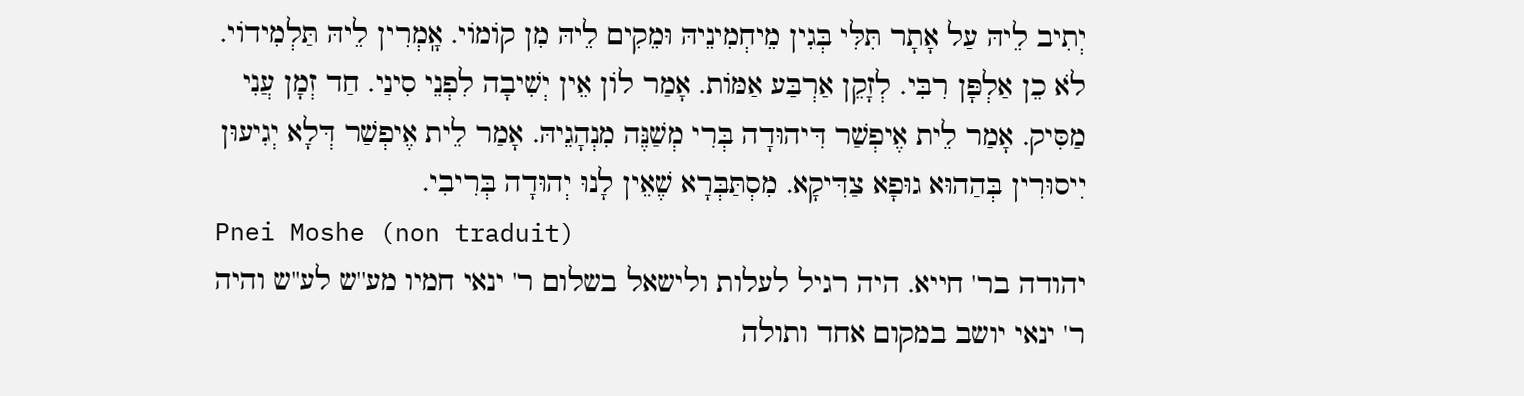יְתִיב לֵיהּ עַל אָתָר תִּלִּי בְּגִין מֵיחְמִינֵיהּ וּמֵקִים לֵיהּ מִן קוֹמוֹי. אָֽמְרִין לֵיהּ תַּלְמִידוֹי. לֹא כֵן אַלְפָּן רִבִּי. לְזָקֵן אַרְבַּע אַמּוֹת. אָמַר לוֹן אֵין יְשִׁיבָה לִפְנֵי סִינַי. חַד זְמָן עֲנִי מַסִּיק. אָמַר לֵית אֶיפְשַׁר דִּיהוּדָה בְּרִי מְשַׁנֶּה מִנְהָגֵיהּ. אָמַר לֵית אֶיפְשַׁר דְּלָא יְגִיעוּן יִיסוּרִין בְּהַהוּא גוּפָא צַדִּיקָא. מִסְתַּבְּרָא שֶׁאֵין לָנוּ יְהוּדָה בְּרִיבִי.
Pnei Moshe (non traduit)
יהודה בר' חייא. היה רגיל לעלות ולישאל בשלום ר' ינאי חמיו מע''ש לע''ש והיה ר' ינאי יושב במקום אחד ותולה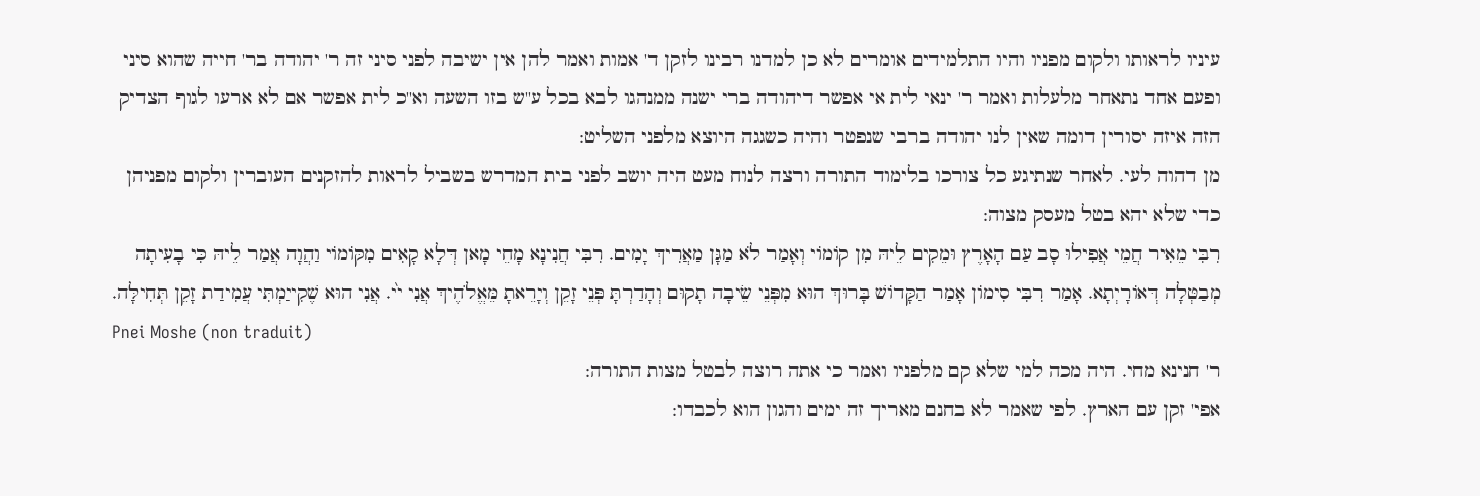עיניו לראותו ולקום מפניו והיו התלמידים אומרים לא כן למדנו רבינו לזקן ד' אמות ואמר להן אין ישיבה לפני סיני זה ר' יהודה בר' חייה שהוא סיני ופעם אחד נתאחר מלעלות ואמר ר' ינאי לית אי אפשר דיהודה ברי ישנה ממנהגו לבא בכל ע''ש בזו השעה וא''כ לית אפשר אם לא ארעו לגוף הצדיק הזה איזה יסורין דומה שאין לנו יהודה ברבי שנפטר והיה כשגגה היוצא מלפני השליט:
מן דהוה לעי. לאחר שנתיגע כל צורכו בלימוד התורה ורצה לנוח מעט היה יושב לפני בית המדרש בשביל לראות להזקנים העוברין ולקום מפניהן כדי שלא יהא בטל מעסק מצוה:
רִבִּי מֵאִיר חֲמֵי אֲפִילוּ סָב עַם הָאָרֶץ וּמֵקִים לֵיהּ מִן קוֹמוֹי וְאָמַר לֹא מַגָּן מַאֲרִיךְ יָמִים. רִבִּי חֲנִינָא מָחֵי מָאן דְּלָא קָאִים מִקּוֹמוֹי וַהֲוָה אֲמַר לֵיהּ כִּי בָעִיתָה מְבַטְּלָה דְּאוֹרָיְתָא. אָמַר רִבִּי סִימוֹן אָמַר הַקָּדוֹשׁ בָּרוּךְ הוּא מִפְּנֵי שֵׂיבָה תָקוּם וְהָדַרְתָּ פְּנֵי זָקֵן וְיָרֵאתָ מֵּאֱלֹהֶיךְ אֲנִי י֙י. אֲנִי הוּא שֶׁקִייַמְתִּי עֲמִידַת זָקֵן תְּחִילָּה.
Pnei Moshe (non traduit)
ר' חנינא מחי. היה מכה למי שלא קם מלפניו ואמר כי אתה רוצה לבטל מצות התורה:
אפי' זקן עם הארץ. לפי שאמר לא בחנם מאריך זה ימים והגון הוא לכבדו: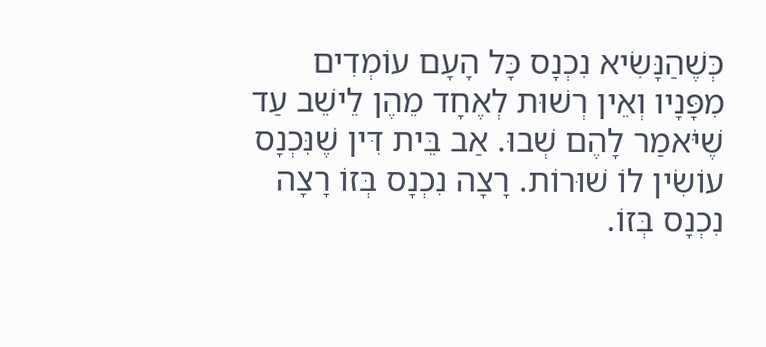כְּשֶׁהַנָּשִׂיא נִכְנָס כָּל הָעָם עוֹמְדִים מִפָּנָיו וְאֵין רְשׁוּת לְאֶחָד מֵהֶן לֵישֵׁב עַד שֶׁיֹּאמַר לָהֶם שְׁבוּ. אַב בֵּית דִּין שֶׁנִּכְנָס עוֹשִׂין לוֹ שׁוּרוֹת. רָצָה נִכְנָס בְּזוֹ רָצָה נִכְנָס בְּזוֹ.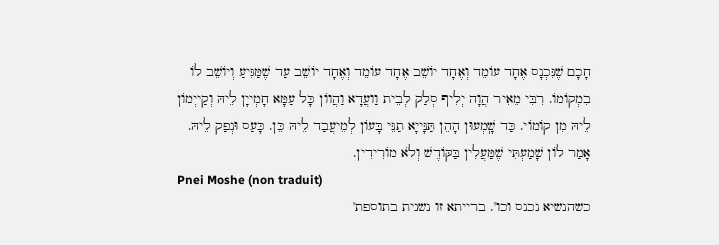חָכָם שֶׁנִּכְנָס אֶחָד עוֹמֵד וְאֶחָד יוֹשֵׁב אֶחָד עוֹמֵד וְאֶחָד יוֹשֵׁב עַד שֶׁמַּגִּיעַ וְיוֹשֵׁב לוֹ בִמְקוֹמוֹ. רִבִּי מֵאִיר הֲוָה יְלִיף סְלַק לְבֵית וַועֲדָא וַהֲווֹן כָּל עַמָּא חָמְייָן לֵיהּ וְקַייְמוֹן לֵיהּ מִן קוֹמוֹי. כַּד שָֽׁמְעוּן הָהֵן תַּנָּייָא תַנֵּי בָּעוֹן לְמֵיעֲבַד לֵיהּ כֵּן. כָּעַס וּנְפַק לֵיהּ. אָמַר לוֹן שָׁמַעְתִּי שֶׁמַּעֲלִין בַּקּוֹדֶשׁ וְלֹא מוֹרִידִין.
Pnei Moshe (non traduit)
כשהנשיא נכנס וכו'. ברייתא זו נשנית בתוספת'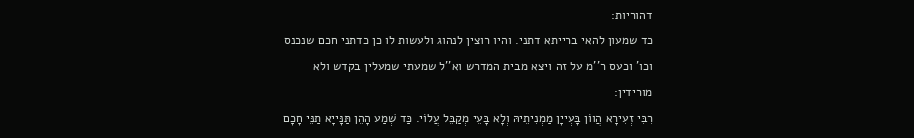דהוריות:
כד שמעון להאי ברייתא דתני. והיו רוצין לנהוג ולעשות לו כן כדתני חכם שנכנס וכו' וכעס ר''מ על זה ויצא מבית המדרש וא''ל שמעתי שמעלין בקדש ולא מורידין:
רִבִּי זְעִירָא הֲווֹן בָּעְייָן מַמְנִיתֵיהּ וְלָא בָּעֵי מְקַבֵּל עֲלוֹי. כַּד שְׁמַע הָהֵן תַּנָּייָא תַנֵּי חָכָם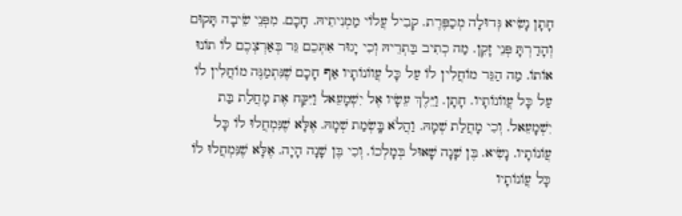חָתָן נָשִׂיא גְּדוּלָה מְכַפֶּרֶת. קְבִיל עֲלוֹי מַמְנִיתֵיהּ. חָכָם. מִפְּנֵי שֵׂיבָה תָּקוּם וְהָדַרְתָּ פְּנֵי זָקֵן. מַה כְתִיב בַּתְרֵיהּ וְכִי יָגוּר אִתְּכֵם גֵּר בְּאַרְצְכֶם לוֹ תוֹנוּ אוֹתוֹ. מַה הַגֵּר מוֹחֲלִין לוֹ עַל כָּל עֲווֹנוֹתָיו אַף חָכָם שֶׁנִּתְמַנֶּה מוֹחֲלִין לוֹ עַל כָּל עֲווֹנוֹתָיו. חָתָן. וַיֵּלֶךְ עֵשָׂיו אֶל יִשְׁמָעֵאל וַיִּקַּח אֶת מָחֲלַת בַּת יִשְׁמָעֵאל. וְכִי מָחֲלַת שְׁמָהּ. וַהֲלֹא בָּֽשְׂמַת שְׁמָהּ. אֶלָּא שֶׁנִּמְחֲלוּ לוֹ כָּל עֲוֹנוֹתָיו. נָשִׂיא. בֶּן שָׁנָה שָׁאוּל בְּמָלְכוֹ. וְכִי בֶּן שָׁנָה הָיָה. אֶלָּא שֶׁנִּמְחֲלוּ לוֹ כָּל עֲוֹנוֹתָיו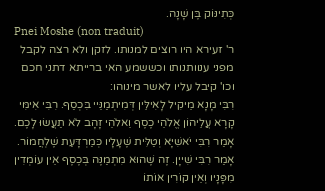כְּתִינּוֹק בֶּן שָׁנָה.
Pnei Moshe (non traduit)
ר' זעירא היו רוצים למנותו. לזקן ולא רצה לקבל מפני ענוותנותו וכששמע האי ברייתא דתני חכם וכו' קיבל עליו לאשר מינוהו:
רִבִּי מָנָא מֵיקִיל לָאִילֵּין דְּמִיתְמַנֵּיי בִּכְסַף. רִבִּי אִימִּי קָרָא עֲלֵיהוֹן אֱלֹהֵי כֶסֶף וֵאלֹהֵי זָהָב לֹא תַעֲשׂוּ לָכֶם. אָמַר רִבִּי יֹאשִׁיָּא וְטַלִּית שֶׁעָלָיו כְּמַרְדָּעַת שֶׁלְחֲמוֹר. אָמַר רִבִּי שִׁייָן. זֶה שֶׁהוּא מִתְמַנֶּה בְּכֶסֶף אֵין עוֹמְדִין מִפָּנָיו וְאֵין קוֹרִין אוֹתוֹ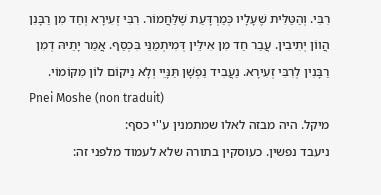רִבִּי. וְהַטַּלִּית שֶׁעָלָיו כְּמַרְדָּעַת שֶׁלַּחֲמוֹר. רִבִּי זְעִירָא וְחַד מִן רַבָּנִן הֲווֹן יְתִיבִין. עֲבַר חַד מִן אִילֵּין דְּמִיתְמַנֵּי בִּכְסַף. אֲמַר יָתֵיהּ דְמִן רַבָּנִין לְרִבִּי זְעִירָא. נַעֲבִיד נַפְשָׁן תַּנָּיֵי וְלָא נֵיקוֹם לוֹן מִקּוֹמוֹי.
Pnei Moshe (non traduit)
מיקל. היה מבזה לאלו שמתמנין ע''י כסף:
ניעבד נפשין. כעוסקין בתורה שלא לעמוד מלפני זה: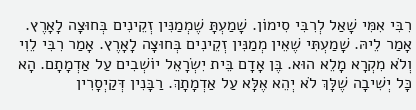רִבִּי אִמִּי שָׁאַל לְרִבִּי סִימוֹן. שָׁמַעְתָּ שֶׁמְמַנִּין זְקֵינִים בְּחוּצָה לָאָרֶץ. אָמַר לֵיהּ. שָׁמַעְתִּי שֶׁאֵין מְמַנִּין זְקֵינִים בְּחוּצָה לָאָרֶץ. אָמַר רִבִּי לֵוִי וְלֹא מִקְרָא מָלֵא הוּא. בֶּן אָדָם בֵּית יִשְׂרָאֵל יוֹשְׁבִים עַל אַדְמָתָם. הָא כָּל יְשִׁיבָה שֶׁלָּךְ לֹא יְהֵא אֶלָּא עַל אַדְמָתָךְ. רַבָּנִין דְּקַיְסָרִין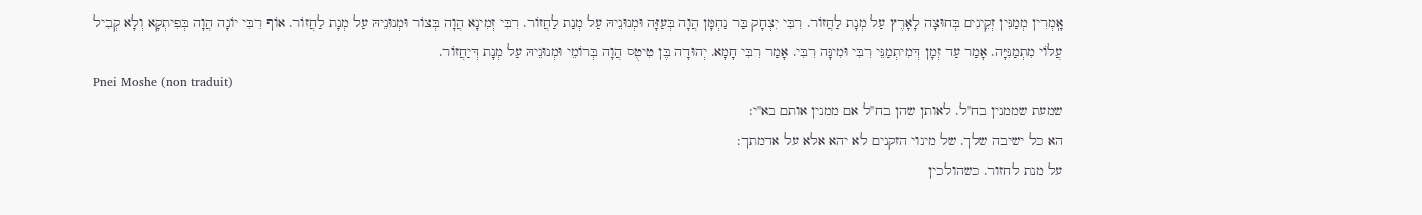אָֽמְרִין מְמַנִּין זְקֵינִים בְּחוּצָה לָאָרֶץ עַל מְנָת לַחֲזוֹר. רִבִּי יִצְחָק בַּר נַחְמָּן הֲוָה בְּעַזָּה וּמְנוּנֵיהּ עַל מְנַת לַחֲזוֹר. רִבִּי זְמִינָא הֲוָה בְּצוֹר וּמְנוּנֵיהּ עַל מְנָת לַחֲזוֹר. אוֹף רִבִּי יוֹנָה הֲוָה בְּפִיתְקָא וְלָא קְבִיל עֲלוֹי מִתְמַנִּיָּה. אָמַר עַד זְמָן דְּמִיתְמַנֵּי רִבִּי וּמִינָּה רִבִּי. אָמַר רִבִּי חָמָא. יְהוּדָה בֶּן טִיטֻס הֲוָה בְּרוֹמֵי וּמְנוּנֵיהּ עַל מְנָת דְּיַחֲזוֹר.
Pnei Moshe (non traduit)
שמעת שממנין בח''ל. לאותן שהן בח''ל אם ממנין אותם בא''י:
הא כל ישיבה שלך. של מינוי הזקנים לא יהא אלא על אדמתך:
על מנת לחזור. כשהולכין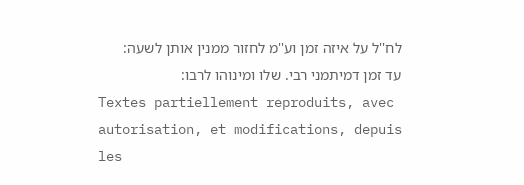לח''ל על איזה זמן וע''מ לחזור ממנין אותן לשעה:
עד זמן דמיתמני רבי. שלו ומינוהו לרבו:
Textes partiellement reproduits, avec autorisation, et modifications, depuis les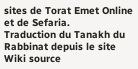sites de Torat Emet Online et de Sefaria.
Traduction du Tanakh du Rabbinat depuis le site Wiki source